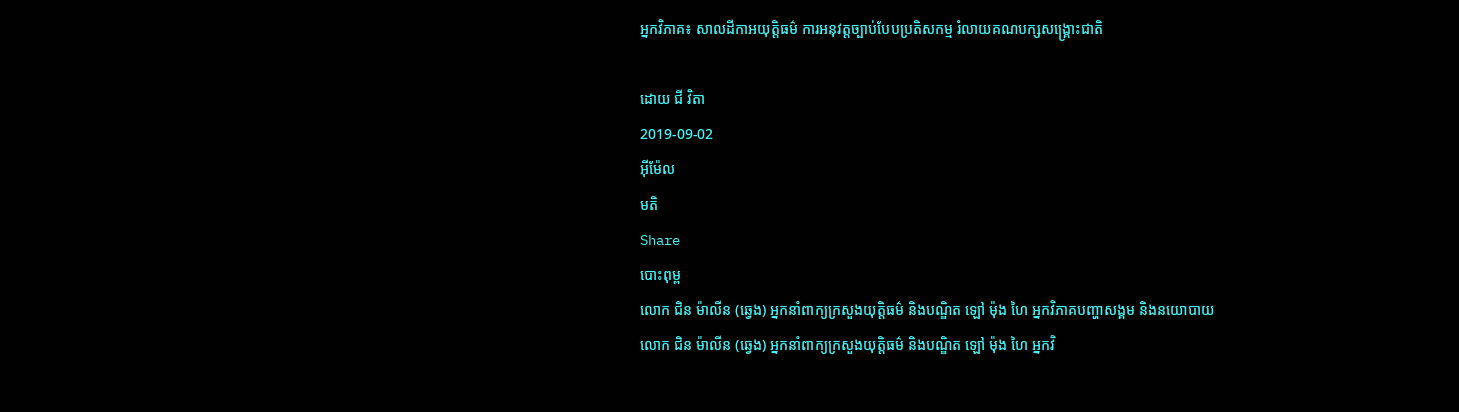អ្នកវិភាគ៖ សាលដីកាអយុត្តិធម៌ ការអនុវត្តច្បាប់បែបប្រតិសកម្ម រំលាយគណបក្សសង្គ្រោះជាតិ

ដោយ ជី វិតា
2019-09-02
អ៊ីម៉ែល
មតិ
Share
បោះពុម្ព
លោក ជិន ម៉ាលីន (ឆ្វេង) អ្នកនាំពាក្យក្រសួងយុត្តិធម៌ និងបណ្ឌិត ឡៅ ម៉ុង ហៃ អ្នកវិភាគបញ្ហាសង្គម និងនយោបាយ
លោក ជិន ម៉ាលីន (ឆ្វេង) អ្នកនាំពាក្យក្រសួងយុត្តិធម៌ និងបណ្ឌិត ឡៅ ម៉ុង ហៃ អ្នកវិ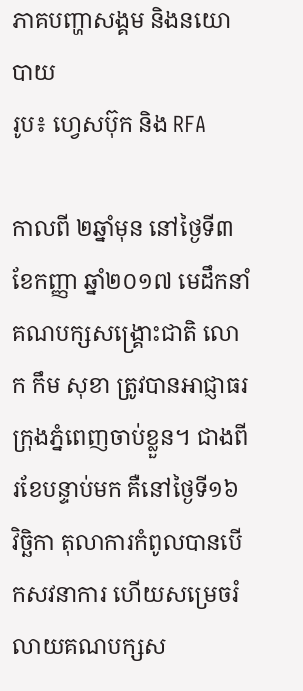ភាគបញ្ហាសង្គម និងនយោបាយ
រូប៖ ហ្វេសប៊ុក និង RFA

កាលពី ២ឆ្នាំមុន នៅថ្ងៃទី៣ ខែកញ្ញា ឆ្នាំ២០១៧ មេដឹកនាំគណបក្សសង្គ្រោះជាតិ លោក កឹម សុខា ត្រូវបានអាជ្ញាធរក្រុងភ្នំពេញចាប់ខ្លួន។ ជាងពីរខែបន្ទាប់មក គឺនៅថ្ងៃទី១៦ វិច្ឆិកា តុលាការកំពូលបានបើកសវនាការ ហើយសម្រេចរំលាយគណបក្សស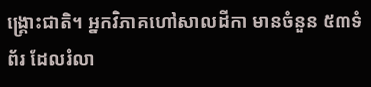ង្គ្រោះជាតិ។ អ្នកវិភាគហៅសាលដីកា មានចំនួន ៥៣ទំព័រ ដែលរំលា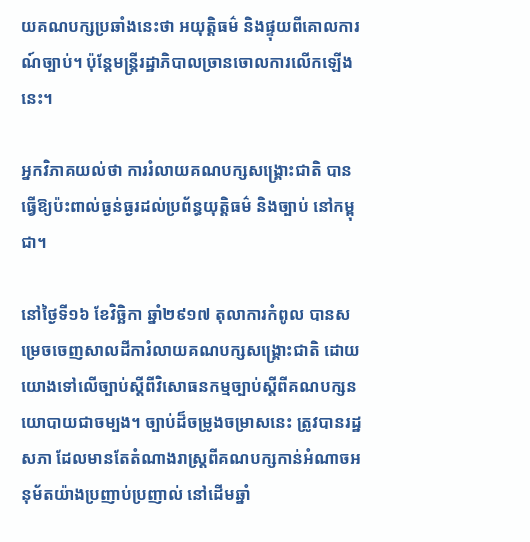យគណបក្សប្រឆាំងនេះថា អយុត្តិធម៌ និងផ្ទុយពីគោលការណ៍ច្បាប់។ ប៉ុន្តែមន្ត្រីរដ្ឋាភិបាលច្រានចោលការលើកឡើងនេះ។

អ្នកវិភាគយល់ថា ការរំលាយគណបក្សសង្គ្រោះជាតិ បានធ្វើឱ្យប៉ះពាល់ធ្ងន់ធ្ងរដល់ប្រព័ន្ធយុត្តិធម៌ និងច្បាប់ នៅកម្ពុជា។

នៅថ្ងៃទី១៦ ខែវិច្ឆិកា ឆ្នាំ២៩១៧ តុលាការកំពូល បានសម្រេចចេញសាលដីការំលាយគណបក្សសង្គ្រោះជាតិ ដោយយោងទៅលើច្បាប់ស្ដីពីវិសោធនកម្មច្បាប់ស្ដីពីគណបក្សនយោបាយជាចម្បង។ ច្បាប់ដ៏ចម្រូងចម្រាសនេះ ត្រូវបានរដ្ឋសភា ដែលមានតែតំណាងរាស្ត្រពីគណបក្សកាន់អំណាចអនុម័តយ៉ាងប្រញាប់ប្រញាល់ នៅដើមឆ្នាំ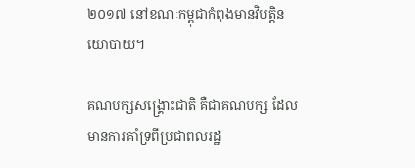២០១៧ នៅខណៈកម្ពុជាកំពុងមានវិបត្តិនយោបាយ។

គណបក្សសង្គ្រោះជាតិ គឺជាគណបក្ស ដែលមានការគាំទ្រពីប្រជាពលរដ្ឋ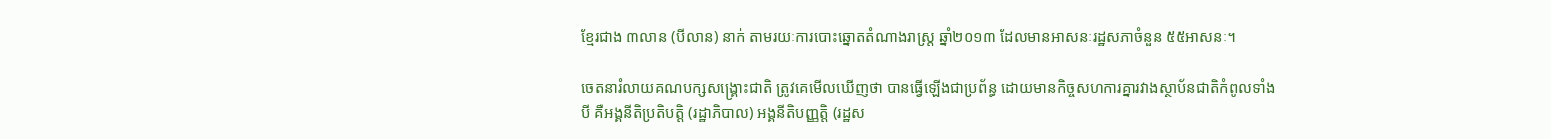ខ្មែរជាង ៣លាន (បីលាន) នាក់ តាមរយៈការបោះឆ្នោតតំណាងរាស្ត្រ ឆ្នាំ២០១៣ ដែលមានអាសនៈរដ្ឋសភាចំនួន ៥៥អាសនៈ។

ចេតនារំលាយគណបក្សសង្គ្រោះជាតិ ត្រូវគេមើលឃើញថា បានធ្វើឡើងជាប្រព័ន្ធ ដោយមានកិច្ចសហការគ្នារវាងស្ថាប័នជាតិកំពូលទាំងបី គឺអង្គនីតិប្រតិបត្តិ (រដ្ឋាភិបាល) អង្គនីតិបញ្ញត្តិ (រដ្ឋស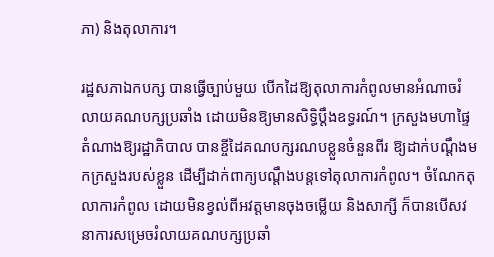ភា) និងតុលាការ។

រដ្ឋសភាឯកបក្ស បានធ្វើច្បាប់មួយ បើកដៃឱ្យតុលាការកំពូលមានអំណាចរំលាយគណបក្សប្រឆាំង ដោយមិនឱ្យមានសិទ្ធិប្ដឹងឧទ្ធរណ៍។ ក្រសួងមហាផ្ទៃតំណាងឱ្យរដ្ឋាភិបាល បានខ្ចីដៃគណបក្សរណបខ្លួនចំនួនពីរ ឱ្យដាក់បណ្ដឹងមកក្រសួងរបស់ខ្លួន ដើម្បីដាក់ពាក្យបណ្ដឹងបន្តទៅតុលាការកំពូល។ ចំណែកតុលាការកំពូល ដោយមិនខ្វល់ពីអវត្តមានចុងចម្លើយ និងសាក្សី ក៏បានបើសវនាការសម្រេចរំលាយគណបក្សប្រឆាំ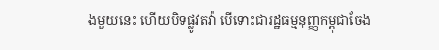ងមួយនេះ ហើយបិទផ្លូវតវ៉ា បើទោះជារដ្ឋធម្មនុញ្ញកម្ពុជាចែង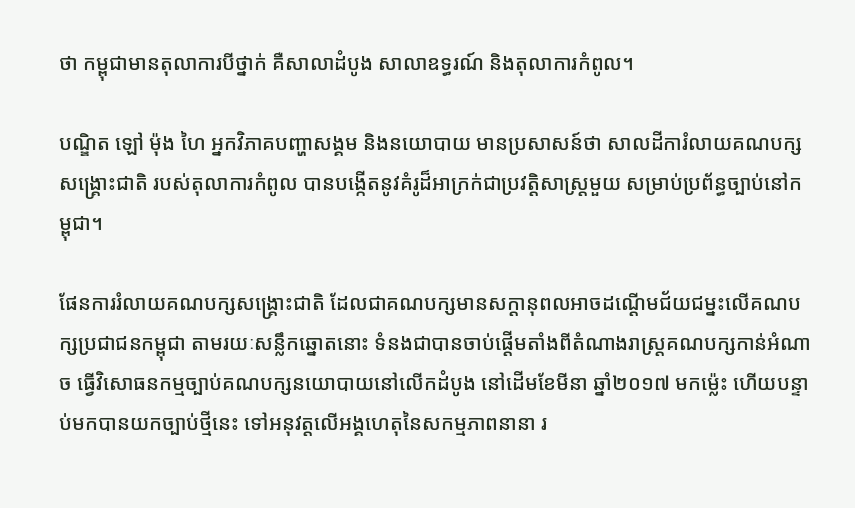ថា កម្ពុជាមានតុលាការបីថ្នាក់ គឺសាលាដំបូង សាលាឧទ្ធរណ៍ និងតុលាការកំពូល។

បណ្ឌិត ឡៅ ម៉ុង ហៃ អ្នកវិភាគបញ្ហាសង្គម និងនយោបាយ មានប្រសាសន៍ថា សាលដីការំលាយគណបក្សសង្គ្រោះជាតិ របស់តុលាការកំពូល បានបង្កើតនូវគំរូដ៏អាក្រក់ជាប្រវត្តិសាស្ត្រមួយ សម្រាប់ប្រព័ន្ធច្បាប់នៅកម្ពុជា។

ផែនការរំលាយគណបក្សសង្គ្រោះជាតិ ដែលជាគណបក្សមានសក្ដានុពលអាចដណ្ដើមជ័យជម្នះលើគណបក្សប្រជាជនកម្ពុជា តាមរយៈសន្លឹកឆ្នោតនោះ ទំនងជាបានចាប់ផ្ដើមតាំងពីតំណាងរាស្ត្រគណបក្សកាន់អំណាច ធ្វើវិសោធនកម្មច្បាប់គណបក្សនយោបាយនៅលើកដំបូង នៅដើមខែមីនា ឆ្នាំ២០១៧ មកម៉្លេះ ហើយបន្ទាប់មកបានយកច្បាប់ថ្មីនេះ ទៅអនុវត្តលើអង្គហេតុនៃសកម្មភាពនានា រ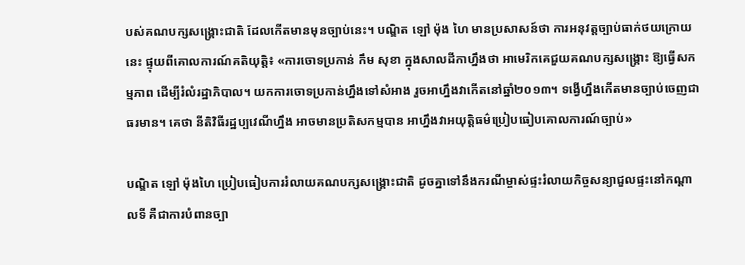បស់គណបក្សសង្គ្រោះជាតិ ដែលកើតមានមុនច្បាប់នេះ។ បណ្ឌិត ឡៅ ម៉ុង ហៃ មានប្រសាសន៍ថា ការអនុវត្តច្បាប់ធាក់ថយក្រោយនេះ ផ្ទុយពីគោលការណ៍គតិយុត្តិ៖ «ការចោទប្រកាន់ កឹម សុខា ក្នុងសាលដីកាហ្នឹងថា អាមេរិកគេជួយគណបក្សសង្គ្រោះ ឱ្យធ្វើសកម្មភាព ដើម្បីរំលំរដ្ឋាភិបាល។ យកការចោទប្រកាន់ហ្នឹងទៅសំអាង រួចអាហ្នឹងវាកើតនៅឆ្នាំ២០១៣។ ទង្វើហ្នឹងកើតមានច្បាប់ចេញជាធរមាន។ គេថា នីតិវិធីរដ្ឋប្បវេណីហ្នឹង អាចមានប្រតិសកម្មបាន អាហ្នឹងវាអយុត្តិធម៌ប្រៀបធៀបគោលការណ៍ច្បាប់»

បណ្ឌិត ឡៅ ម៉ុងហៃ ប្រៀបធៀបការរំលាយគណបក្សសង្គ្រោះជាតិ ដូចគ្នាទៅនឹងករណីម្ចាស់ផ្ទះរំលាយកិច្ចសន្យាជួលផ្ទះនៅកណ្ដាលទី គឺជាការបំពានច្បា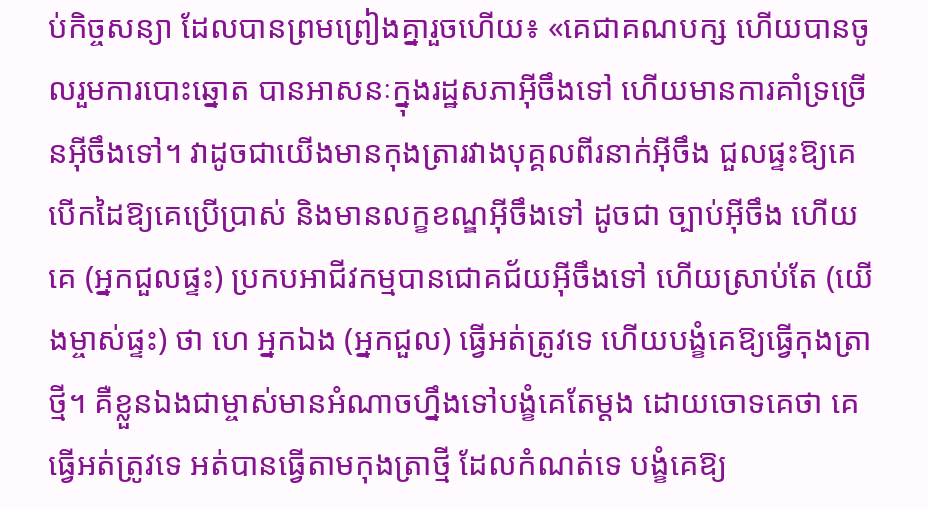ប់កិច្ចសន្យា ដែលបានព្រមព្រៀងគ្នារួចហើយ៖ «គេជាគណបក្ស ហើយបានចូលរួមការបោះឆ្នោត បានអាសនៈក្នុងរដ្ឋសភាអ៊ីចឹងទៅ ហើយមានការគាំទ្រច្រើនអ៊ីចឹងទៅ។ វាដូចជាយើងមានកុងត្រារវាងបុគ្គលពីរនាក់អ៊ីចឹង ជួលផ្ទះឱ្យគេ បើកដៃឱ្យគេប្រើប្រាស់ និងមានលក្ខខណ្ឌអ៊ីចឹងទៅ ដូចជា ច្បាប់អ៊ីចឹង ហើយគេ (អ្នកជួលផ្ទះ) ប្រកបអាជីវកម្មបានជោគជ័យអ៊ីចឹងទៅ ហើយស្រាប់តែ (យើងម្ចាស់ផ្ទះ) ថា ហេ អ្នកឯង (អ្នកជួល) ធ្វើអត់ត្រូវទេ ហើយបង្ខំគេឱ្យធ្វើកុងត្រាថ្មី។ គឺខ្លួនឯងជាម្ចាស់មានអំណាចហ្នឹងទៅបង្ខំគេតែម្ដង ដោយចោទគេថា គេធ្វើអត់ត្រូវទេ អត់បានធ្វើតាមកុងត្រាថ្មី ដែលកំណត់ទេ បង្ខំគេឱ្យ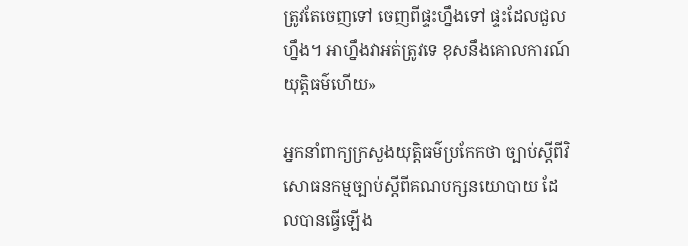ត្រូវតែចេញទៅ ចេញពីផ្ទះហ្នឹងទៅ ផ្ទះដែលជួលហ្នឹង។ អាហ្នឹងវាអត់ត្រូវទេ ខុសនឹងគោលការណ៍យុត្តិធម៌ហើយ»

អ្នកនាំពាក្យក្រសួងយុត្តិធម៌ប្រកែកថា ច្បាប់ស្ដីពីវិសោធនកម្មច្បាប់ស្ដីពីគណបក្សនយោបាយ ដែលបានធ្វើឡើង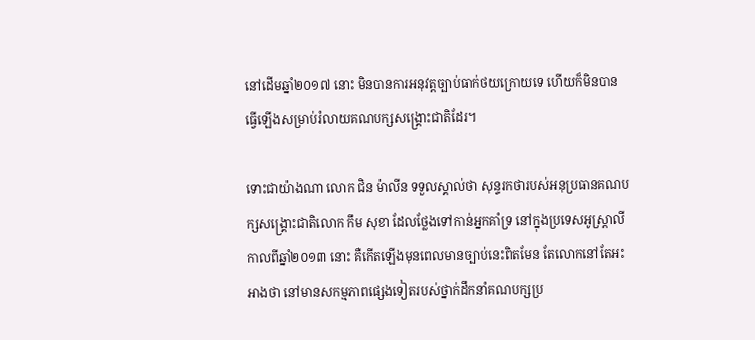នៅដើមឆ្នាំ២០១៧ នោះ មិនបានការអនុវត្តច្បាប់ធាក់ថយក្រោយទេ ហើយក៏មិនបានធ្វើឡើងសម្រាប់រំលាយគណបក្សសង្គ្រោះជាតិដែរ។

ទោះជាយ៉ាងណា លោក ជិន ម៉ាលីន ទទួលស្គាល់ថា សុន្ទរកថារបស់អនុប្រធានគណបក្សសង្គ្រោះជាតិលោក កឹម សុខា ដែលថ្លែងទៅកាន់អ្នកគាំទ្រ នៅក្នុងប្រទេសអូស្ត្រាលី កាលពីឆ្នាំ២០១៣ នោះ គឺកើតឡើងមុនពេលមានច្បាប់នេះពិតមែន តែលោកនៅតែអះអាងថា នៅមានសកម្មភាពផ្សេងទៀតរបស់ថ្នាក់ដឹកនាំគណបក្សប្រ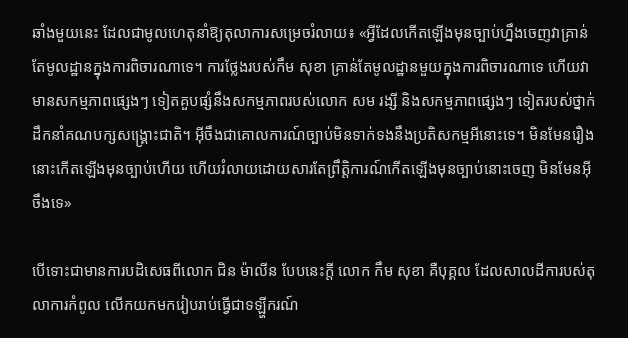ឆាំងមួយនេះ ដែលជាមូលហេតុនាំឱ្យតុលាការសម្រេចរំលាយ៖ «អ្វីដែលកើតឡើងមុនច្បាប់ហ្នឹងចេញវាគ្រាន់តែមូលដ្ឋានក្នុងការពិចារណាទេ។ ការថ្លែងរបស់កឹម សុខា គ្រាន់តែមូលដ្ឋានមួយក្នុងការពិចារណាទេ ហើយវាមានសកម្មភាពផ្សេងៗ ទៀតគួបផ្សំនឹងសកម្មភាពរបស់លោក សម រង្សី និងសកម្មភាពផ្សេងៗ ទៀតរបស់ថ្នាក់ដឹកនាំគណបក្សសង្គ្រោះជាតិ។ អ៊ីចឹងជាគោលការណ៍ច្បាប់មិនទាក់ទងនឹងប្រតិសកម្មអីនោះទេ។ មិនមែនរឿងនោះកើតឡើងមុនច្បាប់ហើយ ហើយរំលាយដោយសារតែព្រឹត្តិការណ៍កើតឡើងមុនច្បាប់នោះចេញ មិនមែនអ៊ីចឹងទេ»

បើទោះជាមានការបដិសេធពីលោក ជិន ម៉ាលីន បែបនេះក្តី លោក កឹម សុខា គឺបុគ្គល ដែលសាលដីការបស់តុលាការកំពូល លើកយកមករៀបរាប់ធ្វើជាទឡ្ហីករណ៍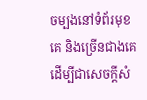ចម្បងនៅទំព័រមុខគេ និងច្រើនជាងគេ ដើម្បីជាសេចក្ដីសំ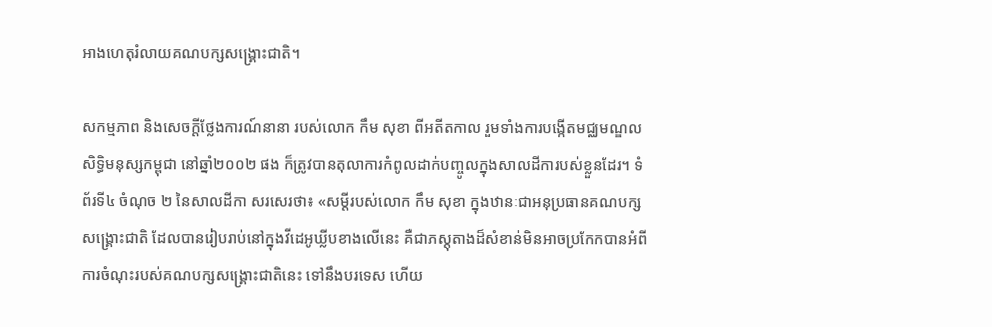អាងហេតុរំលាយគណបក្សសង្គ្រោះជាតិ។

សកម្មភាព និងសេចក្ដីថ្លែងការណ៍នានា របស់លោក កឹម សុខា ពីអតីតកាល រួមទាំងការបង្កើតមជ្ឈមណ្ឌលសិទ្ធិមនុស្សកម្ពុជា នៅឆ្នាំ២០០២ ផង ក៏ត្រូវបានតុលាការកំពូលដាក់បញ្ចូលក្នុងសាលដីការបស់ខ្លួនដែរ។ ទំព័រទី៤ ចំណុច ២ នៃសាលដីកា សរសេរថា៖ «សម្ដីរបស់លោក កឹម សុខា ក្នុងឋានៈជាអនុប្រធានគណបក្សសង្គ្រោះជាតិ ដែលបានរៀបរាប់នៅក្នុងវីដេអូឃ្លីបខាងលើនេះ គឺជាភស្តុតាងដ៏សំខាន់មិនអាចប្រកែកបានអំពីការចំណុះរបស់គណបក្សសង្គ្រោះជាតិនេះ ទៅនឹងបរទេស ហើយ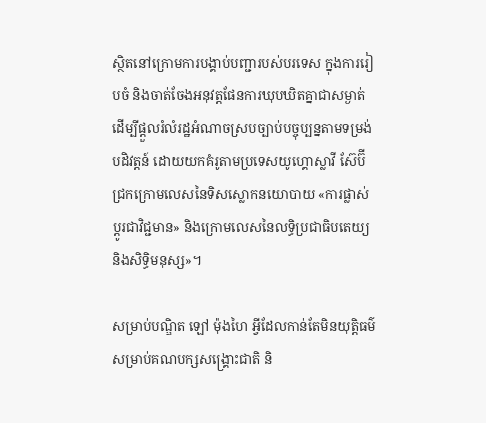ស្ថិតនៅក្រោមការបង្គាប់បញ្ជារបស់បរទេស ក្នុងការរៀបចំ និងចាត់ចែងអនុវត្តផែនការឃុបឃិតគ្នាជាសម្ងាត់ ដើម្បីផ្ដួលរំលំរដ្ឋអំណាចស្របច្បាប់បច្ចុប្បន្នតាមទម្រង់បដិវត្តន៍ ដោយយកគំរូតាមប្រទេសយូហ្គោស្លាវី ស៊ែប៊ី ជ្រកក្រោមលេសនៃទិសស្លោកនយោបាយ «ការផ្លាស់ប្ដូរជាវិជ្ជមាន» និងក្រោមលេសនៃលទ្ធិប្រជាធិបតេយ្យ និងសិទ្ធិមនុស្ស»។

សម្រាប់បណ្ឌិត ឡៅ ម៉ុងហៃ អ្វីដែលកាន់តែមិនយុត្តិធម៌សម្រាប់គណបក្សសង្គ្រោះជាតិ និ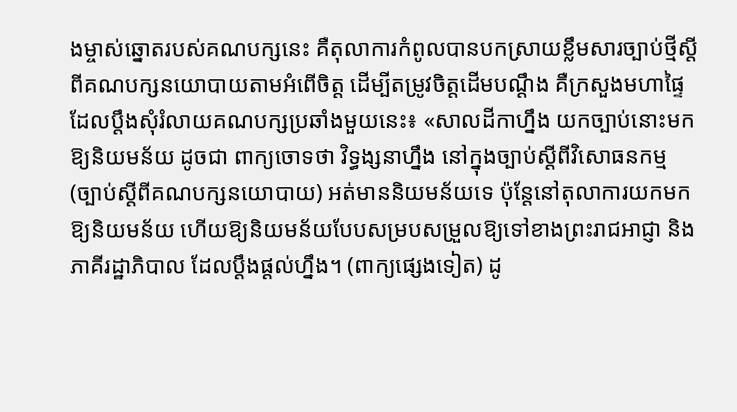ងម្ចាស់ឆ្នោតរបស់គណបក្សនេះ គឺតុលាការកំពូលបានបកស្រាយខ្លឹមសារច្បាប់ថ្មីស្ដីពីគណបក្សនយោបាយតាមអំពើចិត្ត ដើម្បីតម្រូវចិត្តដើមបណ្ដឹង គឺក្រសួងមហាផ្ទៃ ដែលប្ដឹងសុំរំលាយគណបក្សប្រឆាំងមួយនេះ៖ «សាលដីកាហ្នឹង យកច្បាប់នោះមកឱ្យនិយមន័យ ដូចជា ពាក្យចោទថា វិទ្ធង្សនាហ្នឹង នៅក្នុងច្បាប់ស្ដីពីវិសោធនកម្ម (ច្បាប់ស្ដីពីគណបក្សនយោបាយ) អត់មាននិយមន័យទេ ប៉ុន្តែនៅតុលាការយកមកឱ្យនិយមន័យ ហើយឱ្យនិយមន័យបែបសម្របសម្រួលឱ្យទៅខាងព្រះរាជអាជ្ញា និងភាគីរដ្ឋាភិបាល ដែលប្ដឹងផ្ដល់ហ្នឹង។ (ពាក្យផ្សេងទៀត) ដូ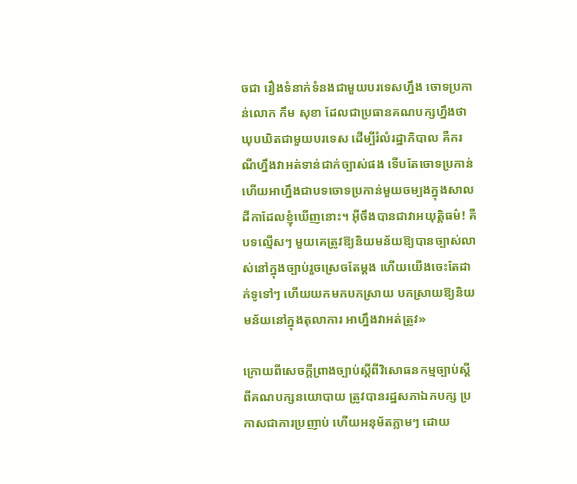ចជា រឿងទំនាក់ទំនងជាមួយបរទេសហ្នឹង ចោទប្រកាន់លោក កឹម សុខា ដែលជាប្រធានគណបក្សហ្នឹងថា ឃុបឃិតជាមួយបរទេស ដើម្បីរំលំរដ្ឋាភិបាល គឺករណីហ្នឹងវាអត់ទាន់ជាក់ច្បាស់ផង ទើបតែចោទប្រកាន់ ហើយអាហ្នឹងជាបទចោទប្រកាន់មួយចម្បងក្នុងសាលដីកាដែលខ្ញុំឃើញនោះ។ អ៊ីចឹងបានជាវាអយុត្តិធម៌! គឺបទល្មើសៗ មួយគេត្រូវឱ្យនិយមន័យឱ្យបានច្បាស់លាស់នៅក្នុងច្បាប់រួចស្រេចតែម្ដង ហើយយើងចេះតែដាក់ទូទៅៗ ហើយយកមកបកស្រាយ បកស្រាយឱ្យនិយមន័យនៅក្នុងតុលាការ អាហ្នឹងវាអត់ត្រូវ»

ក្រោយពីសេចក្ដីព្រាងច្បាប់ស្ដីពីវិសោធនកម្មច្បាប់ស្ដីពីគណបក្សនយោបាយ ត្រូវបានរដ្ឋសភាឯកបក្ស ប្រកាសជាការប្រញាប់ ហើយអនុម័តភ្លាមៗ ដោយ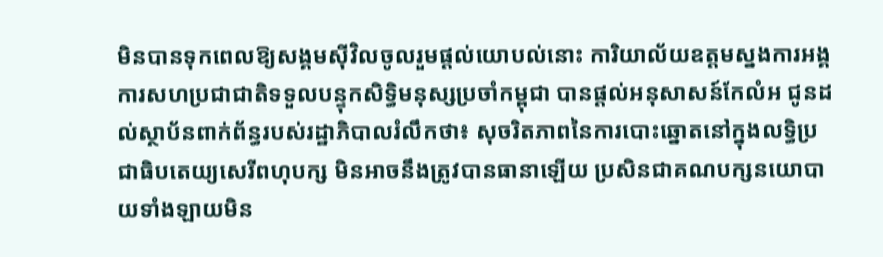មិនបានទុកពេលឱ្យសង្គមស៊ីវិលចូលរួមផ្ដល់យោបល់នោះ ការិយាល័យឧត្ដមស្នងការអង្គការសហប្រជាជាតិទទួលបន្ទុកសិទ្ធិមនុស្សប្រចាំកម្ពុជា បានផ្ដល់អនុសាសន៍កែលំអ ជូនដល់ស្ថាប័នពាក់ព័ន្ធរបស់រដ្ឋាភិបាលរំលឹកថា៖ សុចរិតភាពនៃការបោះឆ្នោតនៅក្នុងលទ្ធិប្រជាធិបតេយ្យសេរីពហុបក្ស មិនអាចនឹងត្រូវបានធានាឡើយ ប្រសិនជាគណបក្សនយោបាយទាំងឡាយមិន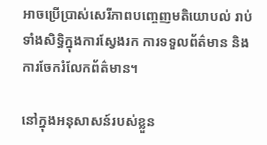អាចប្រើប្រាស់សេរីភាពបញ្ចេញមតិយោបល់ រាប់ទាំងសិទ្ធិក្នុងការស្វែងរក ការទទួលព័ត៌មាន និងការចែករំលែកព័ត៌មាន។

នៅក្នុងអនុសាសន៍របស់ខ្លួន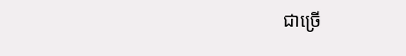ជាច្រើ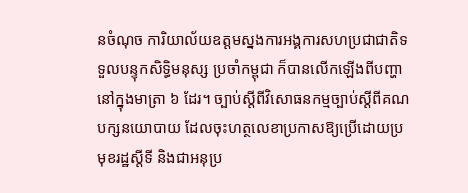នចំណុច ការិយាល័យឧត្ដមស្នងការអង្គការសហប្រជាជាតិទទួលបន្ទុកសិទ្ធិមនុស្ស ប្រចាំកម្ពុជា ក៏បានលើកឡើងពីបញ្ហានៅក្នុងមាត្រា ៦ ដែរ។ ច្បាប់ស្ដីពីវិសោធនកម្មច្បាប់ស្ដីពីគណបក្សនយោបាយ ដែលចុះហត្ថលេខាប្រកាសឱ្យប្រើដោយប្រមុខរដ្ឋស្តីទី និងជាអនុប្រ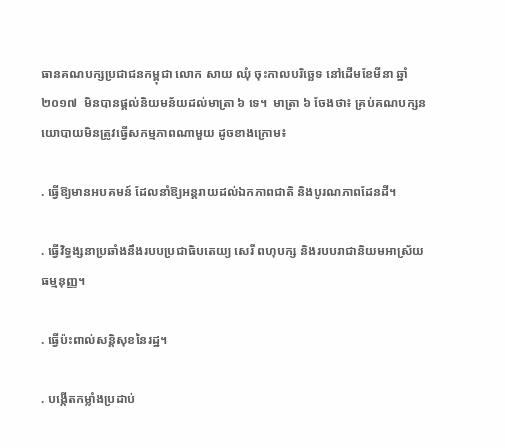ធានគណបក្សប្រជាជនកម្ពុជា លោក សាយ ឈុំ ចុះកាលបរិច្ឆេទ នៅដើមខែមីនា ឆ្នាំ២០១៧  មិនបានផ្តល់និយមន័យដល់មាត្រា ៦ ទេ។  មាត្រា ៦ ចែងថា៖ គ្រប់គណបក្សនយោបាយមិនត្រូវធ្វើសកម្មភាពណាមួយ ដូចខាងក្រោម៖

. ធ្វើឱ្យមានអបគមន៍ ដែលនាំឱ្យអន្តរាយដល់ឯកភាពជាតិ និងបូរណភាពដែនដី។

. ធ្វើវិទ្ធង្សនាប្រឆាំងនឹងរបបប្រជាធិបតេយ្យ សេរី ពហុបក្ស និងរបបរាជានិយមអាស្រ័យធម្មនុញ្ញ។

. ធ្វើប៉ះពាល់សន្តិសុខនៃរដ្ឋ។

. បង្កើតកម្លាំងប្រដាប់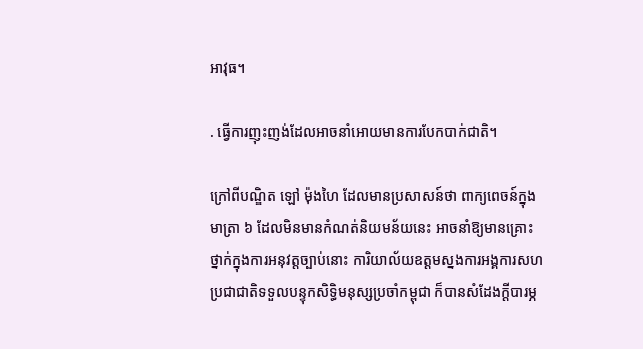អាវុធ។

. ធ្វើការញុះញង់ដែលអាចនាំអោយមានការបែកបាក់ជាតិ។

ក្រៅពីបណ្ឌិត ឡៅ ម៉ុងហៃ ដែលមានប្រសាសន៍ថា ពាក្យពេចន៍ក្នុងមាត្រា ៦ ដែលមិនមានកំណត់និយមន័យនេះ អាចនាំឱ្យមានគ្រោះថ្នាក់ក្នុងការអនុវត្តច្បាប់នោះ ការិយាល័យឧត្ដមស្នងការអង្គការសហប្រជាជាតិទទួលបន្ទុកសិទ្ធិមនុស្សប្រចាំកម្ពុជា ក៏បានសំដែងក្ដីបារម្ភ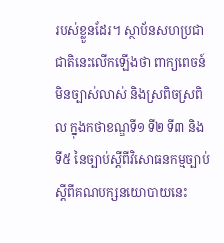របស់ខ្លួនដែរ។ ស្ថាប័នសហប្រជាជាតិនេះលើកឡើងថា ពាក្យពេចន៍មិនច្បាស់លាស់ និងស្រពិចស្រពិល ក្នុងកថាខណ្ឌទី១ ទី២ ទី៣ និងទី៥ នៃច្បាប់ស្ដីពីវិសោធនកម្មច្បាប់ស្ដីពីគណបក្សនយោបាយនេះ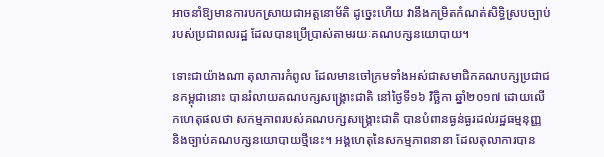អាចនាំឱ្យមានការបកស្រាយជាអត្តនោម័តិ ដូច្នេះហើយ វានឹងកម្រិតកំណត់សិទ្ធិស្របច្បាប់របស់ប្រជាពលរដ្ឋ ដែលបានប្រើប្រាស់តាមរយៈគណបក្សនយោបាយ។

ទោះជាយ៉ាងណា តុលាការកំពូល ដែលមានចៅក្រមទាំងអស់ជាសមាជិកគណបក្សប្រជាជនកម្ពុជានោះ បានរំលាយគណបក្សសង្គ្រោះជាតិ នៅថ្ងៃទី១៦ វិច្ឆិកា ឆ្នាំ២០១៧ ដោយលើកហេតុផលថា សកម្មភាពរបស់គណបក្សសង្គ្រោះជាតិ បានបំពានធ្ងន់ធ្ងរដល់រដ្ឋធម្មនុញ្ញ និងច្បាប់គណបក្សនយោបាយថ្មីនេះ។ អង្គហេតុនៃសកម្មភាពនានា ដែលតុលាការបាន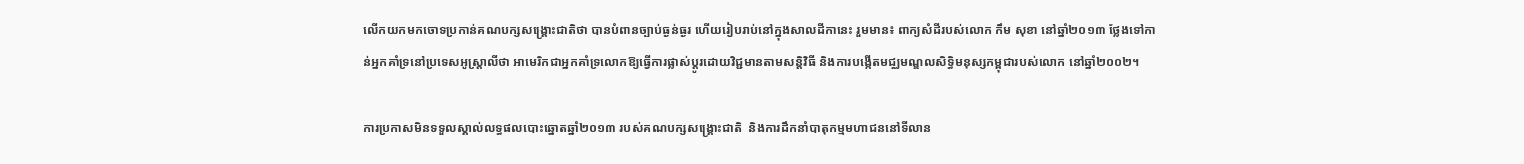លើកយកមកចោទប្រកាន់គណបក្សសង្គ្រោះជាតិថា បានបំពានច្បាប់ធ្ងន់ធ្ងរ ហើយរៀបរាប់នៅក្នុងសាលដីកានេះ រួមមាន៖ ពាក្យសំដីរបស់លោក កឹម សុខា នៅឆ្នាំ២០១៣ ថ្លែងទៅកាន់អ្នកគាំទ្រនៅប្រទេសអូស្ត្រាលីថា អាមេរិកជាអ្នកគាំទ្រលោកឱ្យធ្វើការផ្លាស់ប្ដូរដោយវិជ្ជមានតាមសន្តិវិធី និងការបង្កើតមជ្ឈមណ្ឌលសិទ្ធិមនុស្សកម្ពុជារបស់លោក នៅឆ្នាំ២០០២។

ការប្រកាសមិនទទួលស្គាល់លទ្ធផលបោះឆ្នោតឆ្នាំ២០១៣ របស់គណបក្សសង្គ្រោះជាតិ  និងការដឹកនាំបាតុកម្មមហាជននៅទីលាន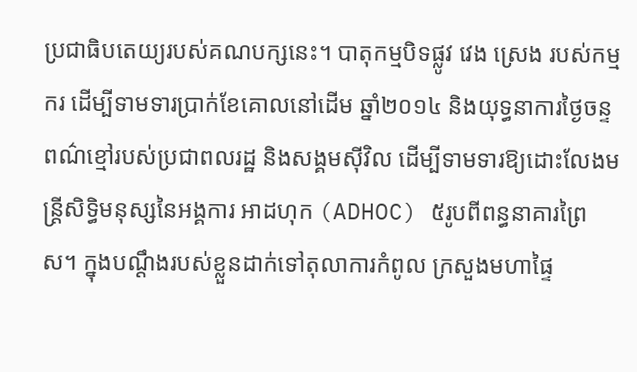ប្រជាធិបតេយ្យរបស់គណបក្សនេះ។ បាតុកម្មបិទផ្លូវ វេង ស្រេង របស់កម្មករ ដើម្បីទាមទារប្រាក់ខែគោលនៅដើម ឆ្នាំ២០១៤ និងយុទ្ធនាការថ្ងៃចន្ទពណ៌ខ្មៅរបស់ប្រជាពលរដ្ឋ និងសង្គមស៊ីវិល ដើម្បីទាមទារឱ្យដោះលែងមន្ត្រីសិទ្ធិមនុស្សនៃអង្គការ អាដហុក (ADHOC) ៥រូបពីពន្ធនាគារព្រៃស។ ក្នុងបណ្ដឹងរបស់ខ្លួនដាក់ទៅតុលាការកំពូល ក្រសួងមហាផ្ទៃ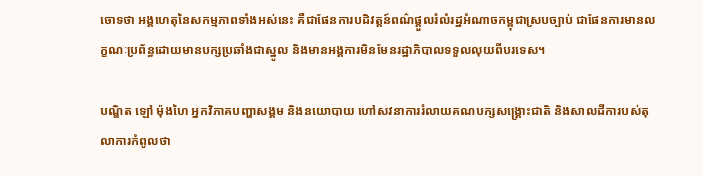ចោទថា អង្គហេតុនៃសកម្មភាពទាំងអស់នេះ គឺជាផែនការបដិវត្តន៍ពណ៌ផ្ដួលរំលំរដ្ឋអំណាចកម្ពុជាស្របច្បាប់ ជាផែនការមានលក្ខណៈប្រព័ន្ធដោយមានបក្សប្រឆាំងជាស្នូល និងមានអង្គការមិនមែនរដ្ឋាភិបាលទទួលលុយពីបរទេស។

បណ្ឌិត ឡៅ ម៉ុងហៃ អ្នកវិភាគបញ្ហាសង្គម និងនយោបាយ ហៅសវនាការរំលាយគណបក្សសង្គ្រោះជាតិ និងសាលដីការបស់តុលាការកំពូលថា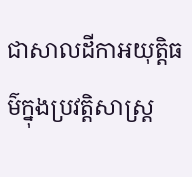ជាសាលដីកាអយុត្តិធម៌ក្នុងប្រវត្តិសាស្ត្រ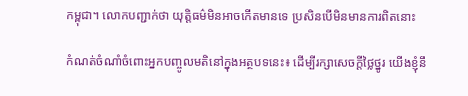កម្ពុជា។ លោកបញ្ជាក់ថា យុត្តិធម៌មិនអាចកើតមានទេ ប្រសិនបើមិនមានការពិតនោះ

កំណត់ចំណាំចំពោះអ្នកបញ្ចូលមតិនៅក្នុងអត្ថបទនេះ៖ ដើម្បីរក្សាសេចក្ដីថ្លៃថ្នូរ យើងខ្ញុំនឹ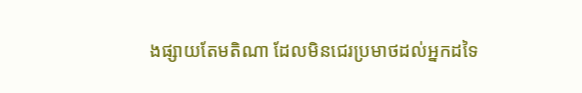ងផ្សាយតែមតិណា ដែលមិនជេរប្រមាថដល់អ្នកដទៃ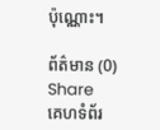ប៉ុណ្ណោះ។

ព័ត៌មាន (0)
Share
គេហទំព័រ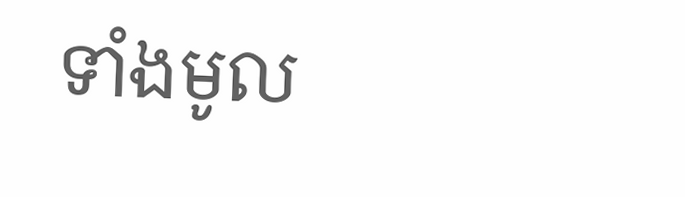ទាំងមូល